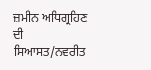ਜ਼ਮੀਨ ਅਧਿਗ੍ਰਹਿਣ ਦੀ ਸਿਆਸਤ/ਨਵਰੀਤ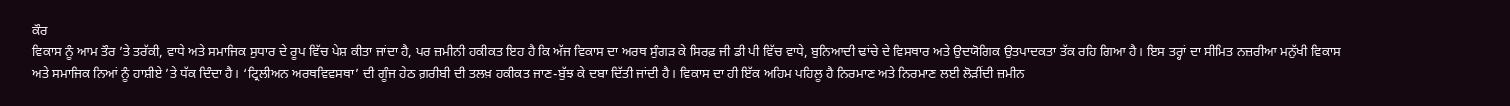ਕੌਰ
ਵਿਕਾਸ ਨੂੰ ਆਮ ਤੌਰ ’ਤੇ ਤਰੱਕੀ, ਵਾਧੇ ਅਤੇ ਸਮਾਜਿਕ ਸੁਧਾਰ ਦੇ ਰੂਪ ਵਿੱਚ ਪੇਸ਼ ਕੀਤਾ ਜਾਂਦਾ ਹੈ, ਪਰ ਜ਼ਮੀਨੀ ਹਕੀਕਤ ਇਹ ਹੈ ਕਿ ਅੱਜ ਵਿਕਾਸ ਦਾ ਅਰਥ ਸੁੰਗੜ ਕੇ ਸਿਰਫ਼ ਜੀ ਡੀ ਪੀ ਵਿੱਚ ਵਾਧੇ, ਬੁਨਿਆਦੀ ਢਾਂਚੇ ਦੇ ਵਿਸਥਾਰ ਅਤੇ ਉਦਯੋਗਿਕ ਉਤਪਾਦਕਤਾ ਤੱਕ ਰਹਿ ਗਿਆ ਹੈ। ਇਸ ਤਰ੍ਹਾਂ ਦਾ ਸੀਮਿਤ ਨਜ਼ਰੀਆ ਮਨੁੱਖੀ ਵਿਕਾਸ ਅਤੇ ਸਮਾਜਿਕ ਨਿਆਂ ਨੂੰ ਹਾਸ਼ੀਏ ’ਤੇ ਧੱਕ ਦਿੰਦਾ ਹੈ। ‘ਟ੍ਰਿਲੀਅਨ ਅਰਥਵਿਵਸਥਾ’ ਦੀ ਗੂੰਜ ਹੇਠ ਗ਼ਰੀਬੀ ਦੀ ਤਲਖ਼ ਹਕੀਕਤ ਜਾਣ-ਬੁੱਝ ਕੇ ਦਬਾ ਦਿੱਤੀ ਜਾਂਦੀ ਹੈ। ਵਿਕਾਸ ਦਾ ਹੀ ਇੱਕ ਅਹਿਮ ਪਹਿਲੂ ਹੈ ਨਿਰਮਾਣ ਅਤੇ ਨਿਰਮਾਣ ਲਈ ਲੋੜੀਂਦੀ ਜ਼ਮੀਨ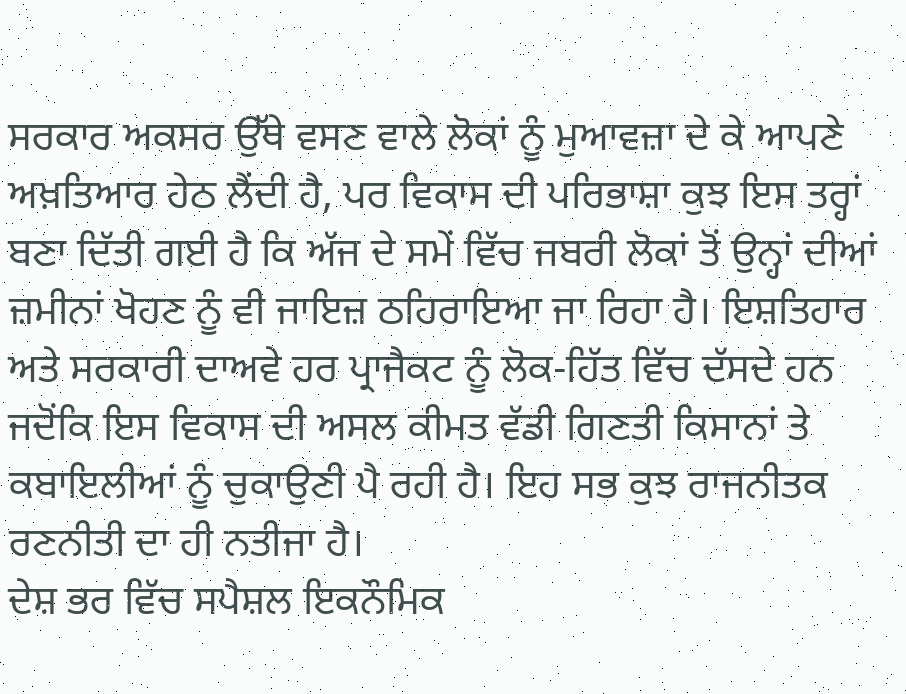ਸਰਕਾਰ ਅਕਸਰ ਉੱਥੇ ਵਸਣ ਵਾਲੇ ਲੋਕਾਂ ਨੂੰ ਮੁਆਵਜ਼ਾ ਦੇ ਕੇ ਆਪਣੇ ਅਖ਼ਤਿਆਰ ਹੇਠ ਲੈਂਦੀ ਹੈ, ਪਰ ਵਿਕਾਸ ਦੀ ਪਰਿਭਾਸ਼ਾ ਕੁਝ ਇਸ ਤਰ੍ਹਾਂ ਬਣਾ ਦਿੱਤੀ ਗਈ ਹੈ ਕਿ ਅੱਜ ਦੇ ਸਮੇਂ ਵਿੱਚ ਜਬਰੀ ਲੋਕਾਂ ਤੋਂ ਉਨ੍ਹਾਂ ਦੀਆਂ ਜ਼ਮੀਨਾਂ ਖੋਹਣ ਨੂੰ ਵੀ ਜਾਇਜ਼ ਠਹਿਰਾਇਆ ਜਾ ਰਿਹਾ ਹੈ। ਇਸ਼ਤਿਹਾਰ ਅਤੇ ਸਰਕਾਰੀ ਦਾਅਵੇ ਹਰ ਪ੍ਰਾਜੈਕਟ ਨੂੰ ਲੋਕ-ਹਿੱਤ ਵਿੱਚ ਦੱਸਦੇ ਹਨ ਜਦੋਂਕਿ ਇਸ ਵਿਕਾਸ ਦੀ ਅਸਲ ਕੀਮਤ ਵੱਡੀ ਗਿਣਤੀ ਕਿਸਾਨਾਂ ਤੇ ਕਬਾਇਲੀਆਂ ਨੂੰ ਚੁਕਾਉਣੀ ਪੈ ਰਹੀ ਹੈ। ਇਹ ਸਭ ਕੁਝ ਰਾਜਨੀਤਕ ਰਣਨੀਤੀ ਦਾ ਹੀ ਨਤੀਜਾ ਹੈ।
ਦੇਸ਼ ਭਰ ਵਿੱਚ ਸਪੈਸ਼ਲ ਇਕਨੌਮਿਕ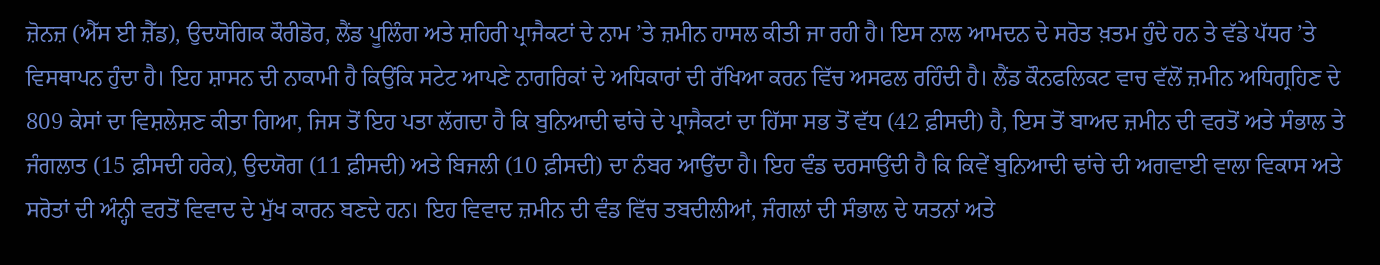ਜ਼ੋਨਜ਼ (ਐੱਸ ਈ ਜ਼ੈੱਡ), ਉਦਯੋਗਿਕ ਕੌਰੀਡੋਰ, ਲੈਂਡ ਪੂਲਿੰਗ ਅਤੇ ਸ਼ਹਿਰੀ ਪ੍ਰਾਜੈਕਟਾਂ ਦੇ ਨਾਮ ’ਤੇ ਜ਼ਮੀਨ ਹਾਸਲ ਕੀਤੀ ਜਾ ਰਹੀ ਹੈ। ਇਸ ਨਾਲ ਆਮਦਨ ਦੇ ਸਰੋਤ ਖ਼ਤਮ ਹੁੰਦੇ ਹਨ ਤੇ ਵੱਡੇ ਪੱਧਰ ’ਤੇ ਵਿਸਥਾਪਨ ਹੁੰਦਾ ਹੈ। ਇਹ ਸ਼ਾਸਨ ਦੀ ਨਾਕਾਮੀ ਹੈ ਕਿਉਂਕਿ ਸਟੇਟ ਆਪਣੇ ਨਾਗਰਿਕਾਂ ਦੇ ਅਧਿਕਾਰਾਂ ਦੀ ਰੱਖਿਆ ਕਰਨ ਵਿੱਚ ਅਸਫਲ ਰਹਿੰਦੀ ਹੈ। ਲੈਂਡ ਕੌਨਫਲਿਕਟ ਵਾਚ ਵੱਲੋਂ ਜ਼ਮੀਨ ਅਧਿਗ੍ਰਹਿਣ ਦੇ 809 ਕੇਸਾਂ ਦਾ ਵਿਸ਼ਲੇਸ਼ਣ ਕੀਤਾ ਗਿਆ, ਜਿਸ ਤੋਂ ਇਹ ਪਤਾ ਲੱਗਦਾ ਹੈ ਕਿ ਬੁਨਿਆਦੀ ਢਾਂਚੇ ਦੇ ਪ੍ਰਾਜੈਕਟਾਂ ਦਾ ਹਿੱਸਾ ਸਭ ਤੋਂ ਵੱਧ (42 ਫ਼ੀਸਦੀ) ਹੈ, ਇਸ ਤੋਂ ਬਾਅਦ ਜ਼ਮੀਨ ਦੀ ਵਰਤੋਂ ਅਤੇ ਸੰਭਾਲ ਤੇ ਜੰਗਲਾਤ (15 ਫ਼ੀਸਦੀ ਹਰੇਕ), ਉਦਯੋਗ (11 ਫ਼ੀਸਦੀ) ਅਤੇ ਬਿਜਲੀ (10 ਫ਼ੀਸਦੀ) ਦਾ ਨੰਬਰ ਆਉਂਦਾ ਹੈ। ਇਹ ਵੰਡ ਦਰਸਾਉਂਦੀ ਹੈ ਕਿ ਕਿਵੇਂ ਬੁਨਿਆਦੀ ਢਾਂਚੇ ਦੀ ਅਗਵਾਈ ਵਾਲਾ ਵਿਕਾਸ ਅਤੇ ਸਰੋਤਾਂ ਦੀ ਅੰਨ੍ਹੀ ਵਰਤੋਂ ਵਿਵਾਦ ਦੇ ਮੁੱਖ ਕਾਰਨ ਬਣਦੇ ਹਨ। ਇਹ ਵਿਵਾਦ ਜ਼ਮੀਨ ਦੀ ਵੰਡ ਵਿੱਚ ਤਬਦੀਲੀਆਂ, ਜੰਗਲਾਂ ਦੀ ਸੰਭਾਲ ਦੇ ਯਤਨਾਂ ਅਤੇ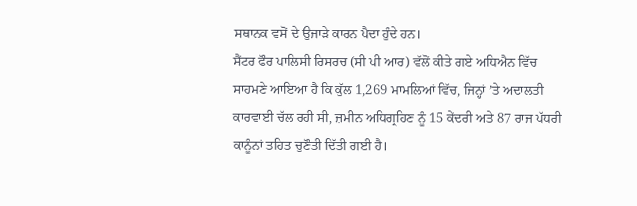ਸਥਾਨਕ ਵਸੋਂ ਦੇ ਉਜਾੜੇ ਕਾਰਨ ਪੈਦਾ ਹੁੰਦੇ ਹਨ।
ਸੈਂਟਰ ਫੌਰ ਪਾਲਿਸੀ ਰਿਸਰਚ (ਸੀ ਪੀ ਆਰ) ਵੱਲੋਂ ਕੀਤੇ ਗਏ ਅਧਿਐਨ ਵਿੱਚ ਸਾਹਮਣੇ ਆਇਆ ਹੈ ਕਿ ਕੁੱਲ 1,269 ਮਾਮਲਿਆਂ ਵਿੱਚ, ਜਿਨ੍ਹਾਂ ’ਤੇ ਅਦਾਲਤੀ ਕਾਰਵਾਈ ਚੱਲ ਰਹੀ ਸੀ, ਜ਼ਮੀਨ ਅਧਿਗ੍ਰਹਿਣ ਨੂੰ 15 ਕੇਂਦਰੀ ਅਤੇ 87 ਰਾਜ ਪੱਧਰੀ ਕਾਨੂੰਨਾਂ ਤਹਿਤ ਚੁਣੌਤੀ ਦਿੱਤੀ ਗਈ ਹੈ।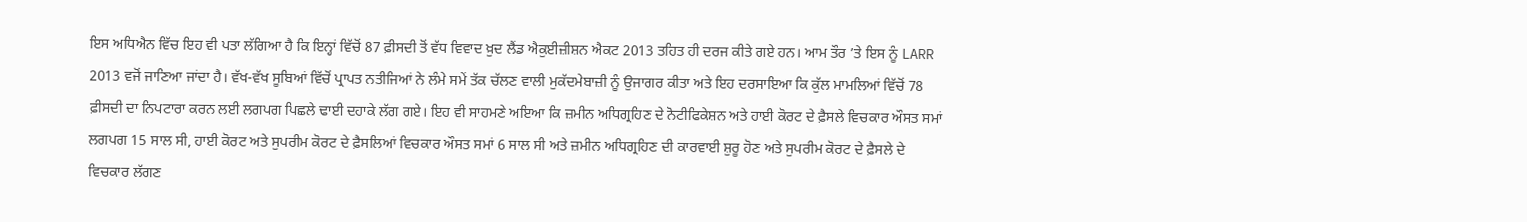ਇਸ ਅਧਿਐਨ ਵਿੱਚ ਇਹ ਵੀ ਪਤਾ ਲੱਗਿਆ ਹੈ ਕਿ ਇਨ੍ਹਾਂ ਵਿੱਚੋਂ 87 ਫ਼ੀਸਦੀ ਤੋਂ ਵੱਧ ਵਿਵਾਦ ਖ਼ੁਦ ਲੈਂਡ ਐਕੁਈਜ਼ੀਸ਼ਨ ਐਕਟ 2013 ਤਹਿਤ ਹੀ ਦਰਜ ਕੀਤੇ ਗਏ ਹਨ। ਆਮ ਤੌਰ ’ਤੇ ਇਸ ਨੂੰ LARR 2013 ਵਜੋਂ ਜਾਣਿਆ ਜਾਂਦਾ ਹੈ। ਵੱਖ-ਵੱਖ ਸੂਬਿਆਂ ਵਿੱਚੋਂ ਪ੍ਰਾਪਤ ਨਤੀਜਿਆਂ ਨੇ ਲੰਮੇ ਸਮੇਂ ਤੱਕ ਚੱਲਣ ਵਾਲੀ ਮੁਕੱਦਮੇਬਾਜ਼ੀ ਨੂੰ ਉਜਾਗਰ ਕੀਤਾ ਅਤੇ ਇਹ ਦਰਸਾਇਆ ਕਿ ਕੁੱਲ ਮਾਮਲਿਆਂ ਵਿੱਚੋਂ 78 ਫ਼ੀਸਦੀ ਦਾ ਨਿਪਟਾਰਾ ਕਰਨ ਲਈ ਲਗਪਗ ਪਿਛਲੇ ਢਾਈ ਦਹਾਕੇ ਲੱਗ ਗਏ। ਇਹ ਵੀ ਸਾਹਮਣੇ ਅਇਆ ਕਿ ਜ਼ਮੀਨ ਅਧਿਗ੍ਰਹਿਣ ਦੇ ਨੋਟੀਫਿਕੇਸ਼ਨ ਅਤੇ ਹਾਈ ਕੋਰਟ ਦੇ ਫ਼ੈਸਲੇ ਵਿਚਕਾਰ ਔਸਤ ਸਮਾਂ ਲਗਪਗ 15 ਸਾਲ ਸੀ, ਹਾਈ ਕੋਰਟ ਅਤੇ ਸੁਪਰੀਮ ਕੋਰਟ ਦੇ ਫ਼ੈਸਲਿਆਂ ਵਿਚਕਾਰ ਔਸਤ ਸਮਾਂ 6 ਸਾਲ ਸੀ ਅਤੇ ਜ਼ਮੀਨ ਅਧਿਗ੍ਰਹਿਣ ਦੀ ਕਾਰਵਾਈ ਸ਼ੁਰੂ ਹੋਣ ਅਤੇ ਸੁਪਰੀਮ ਕੋਰਟ ਦੇ ਫ਼ੈਸਲੇ ਦੇ ਵਿਚਕਾਰ ਲੱਗਣ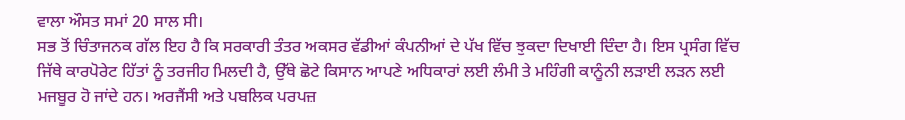ਵਾਲਾ ਔਸਤ ਸਮਾਂ 20 ਸਾਲ ਸੀ।
ਸਭ ਤੋਂ ਚਿੰਤਾਜਨਕ ਗੱਲ ਇਹ ਹੈ ਕਿ ਸਰਕਾਰੀ ਤੰਤਰ ਅਕਸਰ ਵੱਡੀਆਂ ਕੰਪਨੀਆਂ ਦੇ ਪੱਖ ਵਿੱਚ ਝੁਕਦਾ ਦਿਖਾਈ ਦਿੰਦਾ ਹੈ। ਇਸ ਪ੍ਰਸੰਗ ਵਿੱਚ ਜਿੱਥੇ ਕਾਰਪੋਰੇਟ ਹਿੱਤਾਂ ਨੂੰ ਤਰਜੀਹ ਮਿਲਦੀ ਹੈ, ਉੱਥੇ ਛੋਟੇ ਕਿਸਾਨ ਆਪਣੇ ਅਧਿਕਾਰਾਂ ਲਈ ਲੰਮੀ ਤੇ ਮਹਿੰਗੀ ਕਾਨੂੰਨੀ ਲੜਾਈ ਲੜਨ ਲਈ ਮਜਬੂਰ ਹੋ ਜਾਂਦੇ ਹਨ। ਅਰਜੈਂਸੀ ਅਤੇ ਪਬਲਿਕ ਪਰਪਜ਼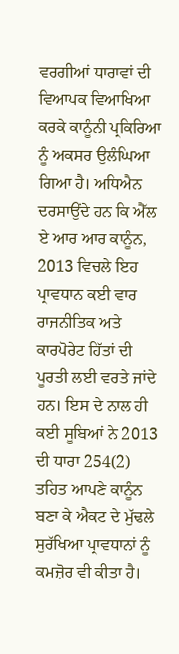ਵਰਗੀਆਂ ਧਾਰਾਵਾਂ ਦੀ ਵਿਆਪਕ ਵਿਆਖਿਆ ਕਰਕੇ ਕਾਨੂੰਨੀ ਪ੍ਰਕਿਰਿਆ ਨੂੰ ਅਕਸਰ ਉਲੰਘਿਆ ਗਿਆ ਹੈ। ਅਧਿਐਨ ਦਰਸਾਉਂਦੇ ਹਨ ਕਿ ਐੱਲ ਏ ਆਰ ਆਰ ਕਾਨੂੰਨ, 2013 ਵਿਚਲੇ ਇਹ ਪ੍ਰਾਵਧਾਨ ਕਈ ਵਾਰ ਰਾਜਨੀਤਿਕ ਅਤੇ ਕਾਰਪੋਰੇਟ ਹਿੱਤਾਂ ਦੀ ਪੂਰਤੀ ਲਈ ਵਰਤੇ ਜਾਂਦੇ ਹਨ। ਇਸ ਦੇ ਨਾਲ ਹੀ ਕਈ ਸੂਬਿਆਂ ਨੇ 2013 ਦੀ ਧਾਰਾ 254(2) ਤਹਿਤ ਆਪਣੇ ਕਾਨੂੰਨ ਬਣਾ ਕੇ ਐਕਟ ਦੇ ਮੁੱਢਲੇ ਸੁਰੱਖਿਆ ਪ੍ਰਾਵਧਾਨਾਂ ਨੂੰ ਕਮਜ਼ੋਰ ਵੀ ਕੀਤਾ ਹੈ।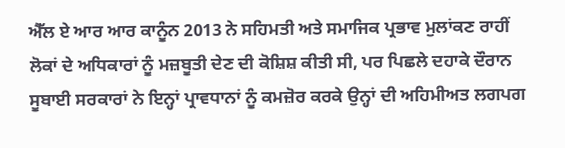ਐੱਲ ਏ ਆਰ ਆਰ ਕਾਨੂੰਨ 2013 ਨੇ ਸਹਿਮਤੀ ਅਤੇ ਸਮਾਜਿਕ ਪ੍ਰਭਾਵ ਮੁਲਾਂਕਣ ਰਾਹੀਂ ਲੋਕਾਂ ਦੇ ਅਧਿਕਾਰਾਂ ਨੂੰ ਮਜ਼ਬੂਤੀ ਦੇਣ ਦੀ ਕੋਸ਼ਿਸ਼ ਕੀਤੀ ਸੀ, ਪਰ ਪਿਛਲੇ ਦਹਾਕੇ ਦੌਰਾਨ ਸੂਬਾਈ ਸਰਕਾਰਾਂ ਨੇ ਇਨ੍ਹਾਂ ਪ੍ਰਾਵਧਾਨਾਂ ਨੂੰ ਕਮਜ਼ੋਰ ਕਰਕੇ ਉਨ੍ਹਾਂ ਦੀ ਅਹਿਮੀਅਤ ਲਗਪਗ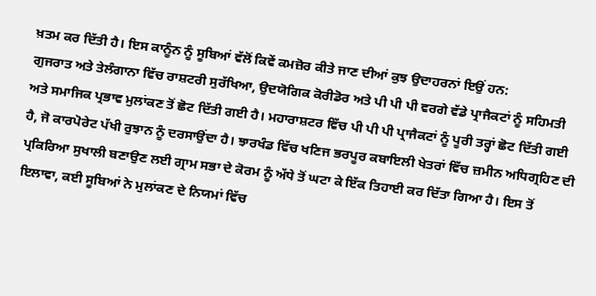ਖ਼ਤਮ ਕਰ ਦਿੱਤੀ ਹੈ। ਇਸ ਕਾਨੂੰਨ ਨੂੰ ਸੂਬਿਆਂ ਵੱਲੋਂ ਕਿਵੇਂ ਕਮਜ਼ੋਰ ਕੀਤੇ ਜਾਣ ਦੀਆਂ ਕੁਝ ਉਦਾਹਰਨਾਂ ਇਉਂ ਹਨ:
ਗੁਜਰਾਤ ਅਤੇ ਤੇਲੰਗਾਨਾ ਵਿੱਚ ਰਾਸ਼ਟਰੀ ਸੁਰੱਖਿਆ, ਉਦਯੋਗਿਕ ਕੋਰੀਡੋਰ ਅਤੇ ਪੀ ਪੀ ਪੀ ਵਰਗੇ ਵੱਡੇ ਪ੍ਰਾਜੈਕਟਾਂ ਨੂੰ ਸਹਿਮਤੀ ਅਤੇ ਸਮਾਜਿਕ ਪ੍ਰਭਾਵ ਮੁਲਾਂਕਣ ਤੋਂ ਛੋਟ ਦਿੱਤੀ ਗਈ ਹੈ। ਮਹਾਰਾਸ਼ਟਰ ਵਿੱਚ ਪੀ ਪੀ ਪੀ ਪ੍ਰਾਜੈਕਟਾਂ ਨੂੰ ਪੂਰੀ ਤਰ੍ਹਾਂ ਛੋਟ ਦਿੱਤੀ ਗਈ ਹੈ, ਜੋ ਕਾਰਪੋਰੇਟ ਪੱਖੀ ਰੁਝਾਨ ਨੂੰ ਦਰਸਾਉਂਦਾ ਹੈ। ਝਾਰਖੰਡ ਵਿੱਚ ਖਣਿਜ ਭਰਪੂਰ ਕਬਾਇਲੀ ਖੇਤਰਾਂ ਵਿੱਚ ਜ਼ਮੀਨ ਅਧਿਗ੍ਰਹਿਣ ਦੀ ਪ੍ਰਕਿਰਿਆ ਸੁਖਾਲੀ ਬਣਾਉਣ ਲਈ ਗ੍ਰਾਮ ਸਭਾ ਦੇ ਕੋਰਮ ਨੂੰ ਅੱਧੇ ਤੋਂ ਘਟਾ ਕੇ ਇੱਕ ਤਿਹਾਈ ਕਰ ਦਿੱਤਾ ਗਿਆ ਹੈ। ਇਸ ਤੋਂ ਇਲਾਵਾ, ਕਈ ਸੂਬਿਆਂ ਨੇ ਮੁਲਾਂਕਣ ਦੇ ਨਿਯਮਾਂ ਵਿੱਚ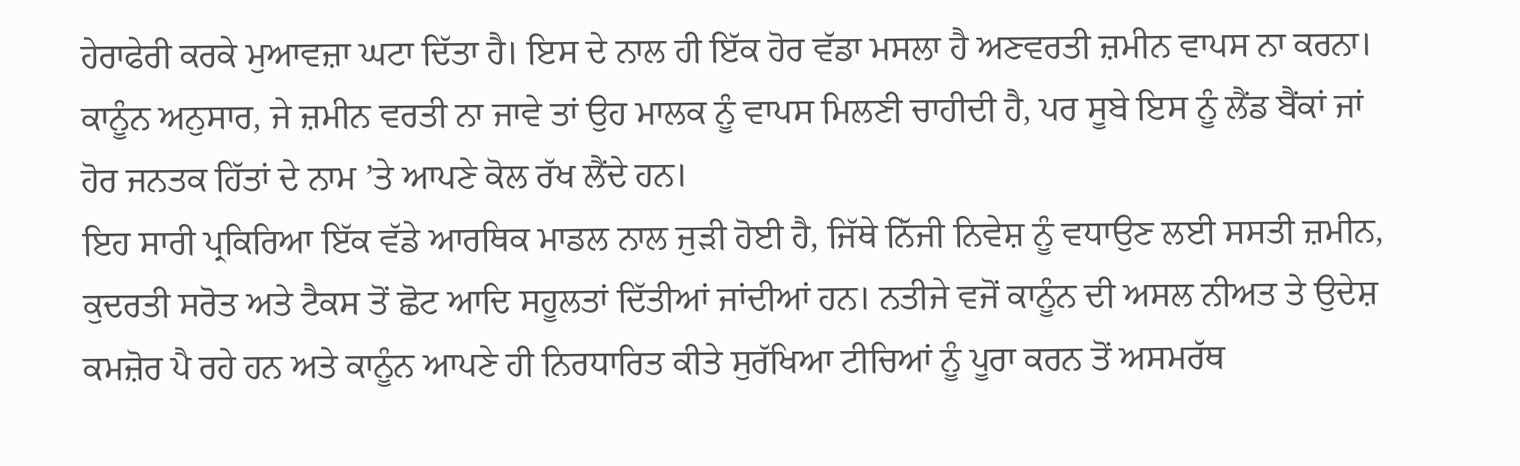ਹੇਰਾਫੇਰੀ ਕਰਕੇ ਮੁਆਵਜ਼ਾ ਘਟਾ ਦਿੱਤਾ ਹੈ। ਇਸ ਦੇ ਨਾਲ ਹੀ ਇੱਕ ਹੋਰ ਵੱਡਾ ਮਸਲਾ ਹੈ ਅਣਵਰਤੀ ਜ਼ਮੀਨ ਵਾਪਸ ਨਾ ਕਰਨਾ। ਕਾਨੂੰਨ ਅਨੁਸਾਰ, ਜੇ ਜ਼ਮੀਨ ਵਰਤੀ ਨਾ ਜਾਵੇ ਤਾਂ ਉਹ ਮਾਲਕ ਨੂੰ ਵਾਪਸ ਮਿਲਣੀ ਚਾਹੀਦੀ ਹੈ, ਪਰ ਸੂਬੇ ਇਸ ਨੂੰ ਲੈਂਡ ਬੈਂਕਾਂ ਜਾਂ ਹੋਰ ਜਨਤਕ ਹਿੱਤਾਂ ਦੇ ਨਾਮ ’ਤੇ ਆਪਣੇ ਕੋਲ ਰੱਖ ਲੈਂਦੇ ਹਨ।
ਇਹ ਸਾਰੀ ਪ੍ਰਕਿਰਿਆ ਇੱਕ ਵੱਡੇ ਆਰਥਿਕ ਮਾਡਲ ਨਾਲ ਜੁੜੀ ਹੋਈ ਹੈ, ਜਿੱਥੇ ਨਿੱਜੀ ਨਿਵੇਸ਼ ਨੂੰ ਵਧਾਉਣ ਲਈ ਸਸਤੀ ਜ਼ਮੀਨ, ਕੁਦਰਤੀ ਸਰੋਤ ਅਤੇ ਟੈਕਸ ਤੋਂ ਛੋਟ ਆਦਿ ਸਹੂਲਤਾਂ ਦਿੱਤੀਆਂ ਜਾਂਦੀਆਂ ਹਨ। ਨਤੀਜੇ ਵਜੋਂ ਕਾਨੂੰਨ ਦੀ ਅਸਲ ਨੀਅਤ ਤੇ ਉਦੇਸ਼ ਕਮਜ਼ੋਰ ਪੈ ਰਹੇ ਹਨ ਅਤੇ ਕਾਨੂੰਨ ਆਪਣੇ ਹੀ ਨਿਰਧਾਰਿਤ ਕੀਤੇ ਸੁਰੱਖਿਆ ਟੀਚਿਆਂ ਨੂੰ ਪੂਰਾ ਕਰਨ ਤੋਂ ਅਸਮਰੱਥ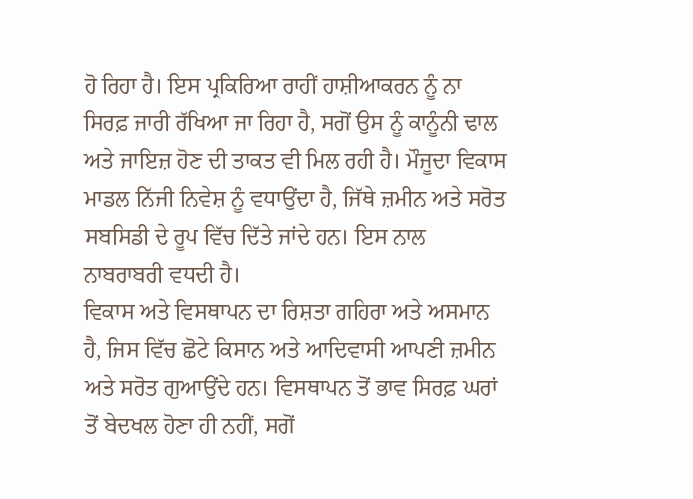ਹੋ ਰਿਹਾ ਹੈ। ਇਸ ਪ੍ਰਕਿਰਿਆ ਰਾਹੀਂ ਹਾਸ਼ੀਆਕਰਨ ਨੂੰ ਨਾ ਸਿਰਫ਼ ਜਾਰੀ ਰੱਖਿਆ ਜਾ ਰਿਹਾ ਹੈ, ਸਗੋਂ ਉਸ ਨੂੰ ਕਾਨੂੰਨੀ ਢਾਲ ਅਤੇ ਜਾਇਜ਼ ਹੋਣ ਦੀ ਤਾਕਤ ਵੀ ਮਿਲ ਰਹੀ ਹੈ। ਮੌਜੂਦਾ ਵਿਕਾਸ ਮਾਡਲ ਨਿੱਜੀ ਨਿਵੇਸ਼ ਨੂੰ ਵਧਾਉਂਦਾ ਹੈ, ਜਿੱਥੇ ਜ਼ਮੀਨ ਅਤੇ ਸਰੋਤ ਸਬਸਿਡੀ ਦੇ ਰੂਪ ਵਿੱਚ ਦਿੱਤੇ ਜਾਂਦੇ ਹਨ। ਇਸ ਨਾਲ ਨਾਬਰਾਬਰੀ ਵਧਦੀ ਹੈ।
ਵਿਕਾਸ ਅਤੇ ਵਿਸਥਾਪਨ ਦਾ ਰਿਸ਼ਤਾ ਗਹਿਰਾ ਅਤੇ ਅਸਮਾਨ ਹੈ, ਜਿਸ ਵਿੱਚ ਛੋਟੇ ਕਿਸਾਨ ਅਤੇ ਆਦਿਵਾਸੀ ਆਪਣੀ ਜ਼ਮੀਨ ਅਤੇ ਸਰੋਤ ਗੁਆਉਂਦੇ ਹਨ। ਵਿਸਥਾਪਨ ਤੋਂ ਭਾਵ ਸਿਰਫ਼ ਘਰਾਂ ਤੋਂ ਬੇਦਖਲ ਹੋਣਾ ਹੀ ਨਹੀਂ, ਸਗੋਂ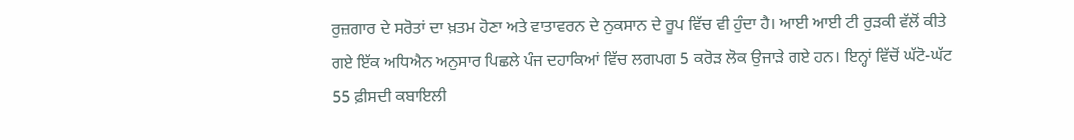ਰੁਜ਼ਗਾਰ ਦੇ ਸਰੋਤਾਂ ਦਾ ਖ਼ਤਮ ਹੋਣਾ ਅਤੇ ਵਾਤਾਵਰਨ ਦੇ ਨੁਕਸਾਨ ਦੇ ਰੂਪ ਵਿੱਚ ਵੀ ਹੁੰਦਾ ਹੈ। ਆਈ ਆਈ ਟੀ ਰੁੜਕੀ ਵੱਲੋਂ ਕੀਤੇ ਗਏ ਇੱਕ ਅਧਿਐਨ ਅਨੁਸਾਰ ਪਿਛਲੇ ਪੰਜ ਦਹਾਕਿਆਂ ਵਿੱਚ ਲਗਪਗ 5 ਕਰੋੜ ਲੋਕ ਉਜਾੜੇ ਗਏ ਹਨ। ਇਨ੍ਹਾਂ ਵਿੱਚੋਂ ਘੱਟੋ-ਘੱਟ 55 ਫ਼ੀਸਦੀ ਕਬਾਇਲੀ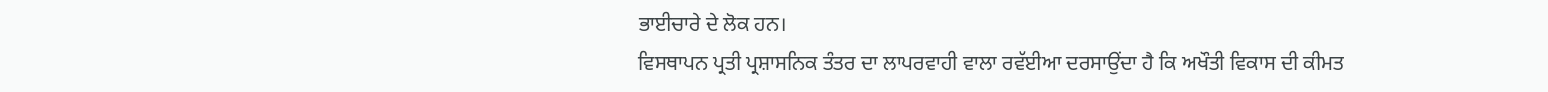ਭਾਈਚਾਰੇ ਦੇ ਲੋਕ ਹਨ।
ਵਿਸਥਾਪਨ ਪ੍ਰਤੀ ਪ੍ਰਸ਼ਾਸਨਿਕ ਤੰਤਰ ਦਾ ਲਾਪਰਵਾਹੀ ਵਾਲਾ ਰਵੱਈਆ ਦਰਸਾਉਂਦਾ ਹੈ ਕਿ ਅਖੌਤੀ ਵਿਕਾਸ ਦੀ ਕੀਮਤ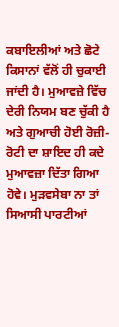ਕਬਾਇਲੀਆਂ ਅਤੇ ਛੋਟੇ ਕਿਸਾਨਾਂ ਵੱਲੋਂ ਹੀ ਚੁਕਾਈ ਜਾਂਦੀ ਹੈ। ਮੁਆਵਜ਼ੇ ਵਿੱਚ ਦੇਰੀ ਨਿਯਮ ਬਣ ਚੁੱਕੀ ਹੈ ਅਤੇ ਗੁਆਚੀ ਹੋਈ ਰੋਜ਼ੀ-ਰੋਟੀ ਦਾ ਸ਼ਾਇਦ ਹੀ ਕਦੇ ਮੁਆਵਜ਼ਾ ਦਿੱਤਾ ਗਿਆ ਹੋਵੇ। ਮੁੜਵਸੇਬਾ ਨਾ ਤਾਂ ਸਿਆਸੀ ਪਾਰਟੀਆਂ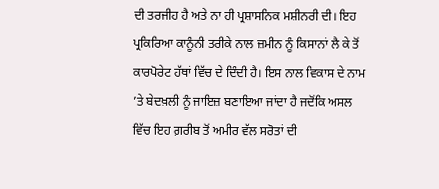ਦੀ ਤਰਜੀਹ ਹੈ ਅਤੇ ਨਾ ਹੀ ਪ੍ਰਸ਼ਾਸਨਿਕ ਮਸ਼ੀਨਰੀ ਦੀ। ਇਹ ਪ੍ਰਕਿਰਿਆ ਕਾਨੂੰਨੀ ਤਰੀਕੇ ਨਾਲ ਜ਼ਮੀਨ ਨੂੰ ਕਿਸਾਨਾਂ ਲੈ ਕੇ ਤੋਂ ਕਾਰਪੋਰੇਟ ਹੱਥਾਂ ਵਿੱਚ ਦੇ ਦਿੰਦੀ ਹੈ। ਇਸ ਨਾਲ ਵਿਕਾਸ ਦੇ ਨਾਮ ’ਤੇ ਬੇਦਖ਼ਲੀ ਨੂੰ ਜਾਇਜ਼ ਬਣਾਇਆ ਜਾਂਦਾ ਹੈ ਜਦੋਂਕਿ ਅਸਲ ਵਿੱਚ ਇਹ ਗ਼ਰੀਬ ਤੋਂ ਅਮੀਰ ਵੱਲ ਸਰੋਤਾਂ ਦੀ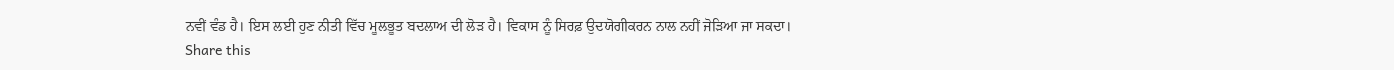ਨਵੀਂ ਵੰਡ ਹੈ। ਇਸ ਲਈ ਹੁਣ ਨੀਤੀ ਵਿੱਚ ਮੂਲਭੂਤ ਬਦਲਾਅ ਦੀ ਲੋੜ ਹੈ। ਵਿਕਾਸ ਨੂੰ ਸਿਰਫ਼ ਉਦਯੋਗੀਕਰਨ ਨਾਲ ਨਹੀਂ ਜੋੜਿਆ ਜਾ ਸਕਦਾ।
Share this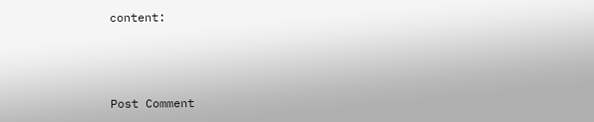content:



Post Comment